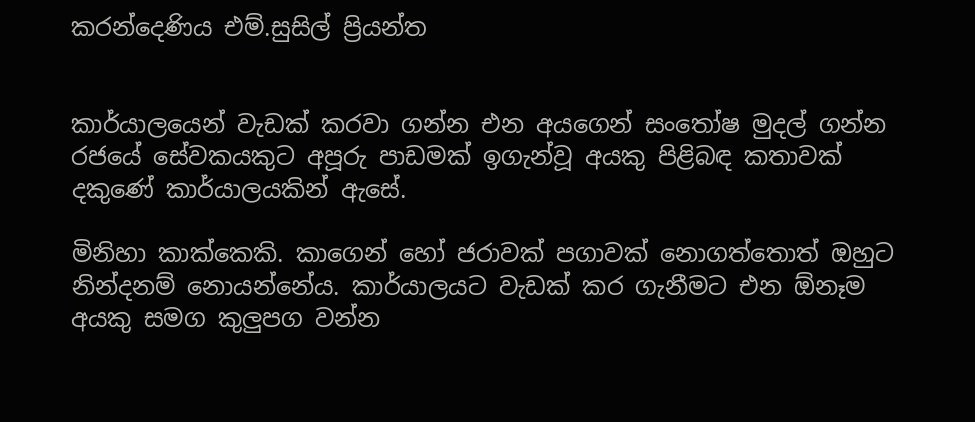කරන්දෙණිය එම්.සුසිල් ප්‍රියන්ත


කාර්යාලයෙන් වැඩක් කරවා ගන්න එන අයගෙන් සංතෝෂ මුදල් ගන්න රජයේ සේවකයකුට අපූරු පාඩමක් ඉගැන්වූ අයකු පිළිබඳ කතාවක් දකුණේ කාර්යාලයකින් ඇසේ.

මිනිහා කාක්කෙකි. කාගෙන් හෝ ජරාවක් පගාවක් නොගත්තොත් ඔහුට නින්දනම් නොයන්නේය. කාර්යාලයට වැඩක් කර ගැනීමට එන ඕනෑම අයකු සමග කුලු‍පග වන්න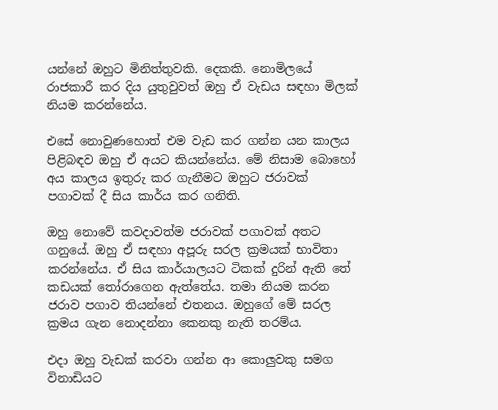යන්නේ ඔහුට මිනිත්තුවකි. දෙකකි. නොමිලයේ රාජකාරී කර දිය යුතුවුවත් ඔහු ඒ වැඩය සඳහා මිලක් නියම කරන්නේය.

එසේ නොවුණහොත් එම වැඩ කර ගන්න යන කාලය පිළිබඳව ඔහු ඒ අයට කියන්නේය. මේ නිසාම බොහෝ අය කාලය ඉතුරු කර ගැනීමට ඔහුට ජරාවක් පගාවක් දී සිය කාර්ය කර ගනිති.

ඔහු නොවේ කවදාවත්ම ජරාවක් පගාවක් අතට ගනුයේ. ඔහු ඒ සඳහා අපූරු සරල ක්‍රමයක් භාවිතා කරන්නේය. ඒ සිය කාර්යාලයට ටිකක් දුරින් ඇති තේ කඩයක් තෝරාගෙන ඇත්තේය. තමා නියම කරන ජරාව පගාව තියන්නේ එතනය. ඔහුගේ මේ සරල ක්‍රමය ගැන නොදන්නා කෙනකු නැති තරම්ය.

එදා ඔහු වැඩක් කරවා ගන්න ආ කොලු‍වකු සමග විනාඩියට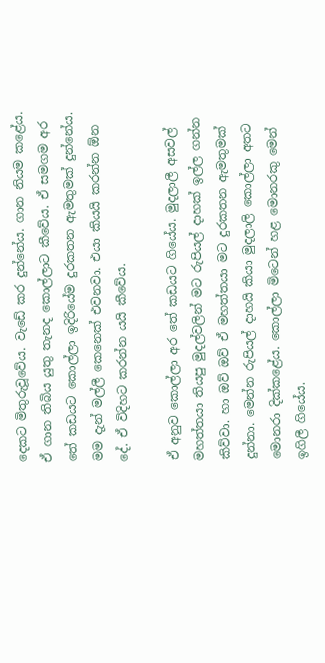දෙකට මිතුරුවූවේය. වැ‍ඩේ කර දුන්නේය. ගාන නියම කළේය. ඒ ගාන තිබිය යුතු තැනද කොල්ලාට කීවේය. ඒ සමගම අර තේ කඩයට කොල්ලා ඉදිරියේම දුරකතන ඇමතුමක් දුන්නේය. මම දැන් මල්ලී කෙනෙක් එවනවා. එයා කියයි කරන්න ඕන දේ. ඒ විදිහට කරන්න යයි කීවේය.

ඒ අනුව කොල්ලා අර තේ කඩයට ගියේය. මුදලාලී අසවල් මහත්තයා තියපු මුදල්වලින් මට රුපියල් දාහක් ඉල්ල ගන්න කිව්වා. හා ඔව් ඔව් ඒ මහත්තයා මට දුරකතන ඇමතුමක් දුන්නා. මෙන්න රුපියල් දාහයි කියා මුදලාලි කොල්ලා අතට මොනරා දික්කළේය. කොල්ලා මිටෙන් හළ මොනරකු මෙන් ඉගිලී ගියේය.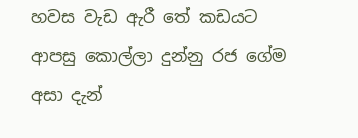හවස වැඩ ඇරී තේ කඩයට ආපසු කොල්ලා දුන්නු රජ ගේම අසා දැන්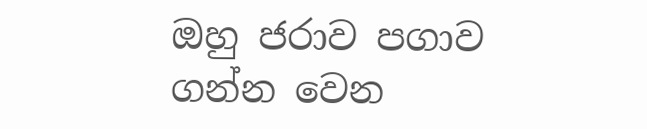ඔහු ජරාව පගාව ගන්න වෙන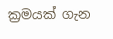ක්‍රමයක් ගැන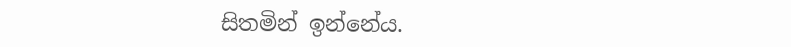සිතමින් ඉන්නේය.